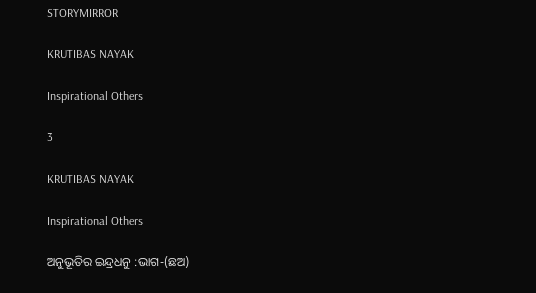STORYMIRROR

KRUTIBAS NAYAK

Inspirational Others

3

KRUTIBAS NAYAK

Inspirational Others

ଅନୁଭୂତିର ଇନ୍ଦ୍ରଧନୁ :ଭାଗ-(ଛଅ)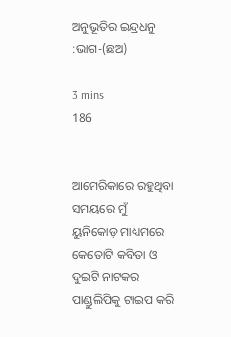ଅନୁଭୂତିର ଇନ୍ଦ୍ରଧନୁ :ଭାଗ-(ଛଅ)

3 mins
186


ଆମେରିକାରେ ରହୁଥିବା ସମୟରେ ମୁଁ ୟୁନିକୋଡ଼ ମାଧ୍ୟମରେ କେତୋଟି କବିତା ଓ ଦୁଇଟି ନାଟକର ପାଣ୍ଡୁଲିପିକୁ ଟାଇପ କରି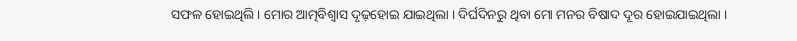ସଫଳ ହୋଇଥିଲି । ମୋର ଆତ୍ମବିଶ୍ୱାସ ଦୃଢ଼ହୋଇ ଯାଇଥିଲା । ଦିର୍ଘଦିନରୁ ଥିବା ମୋ ମନର ବିଷାଦ ଦୂର ହୋଇଯାଇଥିଲା ।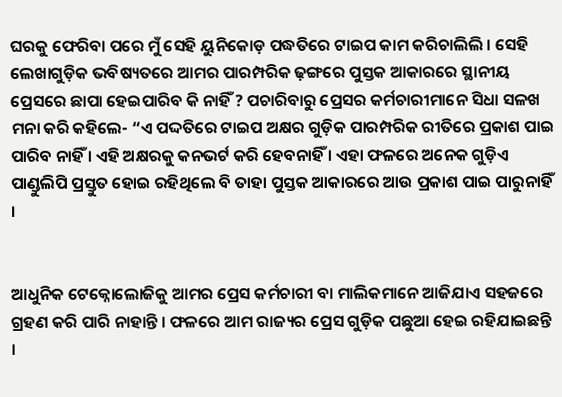ଘରକୁ ଫେରିବା ପରେ ମୁଁ ସେହି ୟୁନିକୋଡ଼ ପଦ୍ଧତିରେ ଟାଇପ କାମ କରିଚାଲିଲି । ସେହି ଲେଖାଗୁଡ଼ିକ ଭବିଷ୍ୟତରେ ଆମର ପାରମ୍ପରିକ ଢ଼ଙ୍ଗରେ ପୁସ୍ତକ ଆକାରରେ ସ୍ଥାନୀୟ ପ୍ରେସରେ ଛାପା ହେଇପାରିବ କି ନାହିଁ ? ପଚାରିବାରୁ ପ୍ରେସର କର୍ମଚାରୀମାନେ ସିଧା ସଳଖ ମନା କରି କହିଲେ- “ଏ ପଦ୍ଦତିରେ ଟାଇପ ଅକ୍ଷର ଗୁଡ଼ିକ ପାରମ୍ପରିକ ରୀତିରେ ପ୍ରକାଶ ପାଇ ପାରିବ ନାହିଁ । ଏହି ଅକ୍ଷରକୁ କନଭର୍ଟ କରି ହେବନାହିଁ । ଏହା ଫଳରେ ଅନେକ ଗୁଡ଼ିଏ ପାଣ୍ଡୁଲିପି ପ୍ରସ୍ତୁତ ହୋଇ ରହିଥିଲେ ବି ତାହା ପୁସ୍ତକ ଆକାରରେ ଆଉ ପ୍ରକାଶ ପାଇ ପାରୁନାହିଁ ।


ଆଧୁନିକ ଟେକ୍ନୋଲୋଜିକୁ ଆମର ପ୍ରେସ କର୍ମଚାରୀ ବା ମାଲିକମାନେ ଆଜିଯାଏ ସହଜରେ ଗ୍ରହଣ କରି ପାରି ନାହାନ୍ତି । ଫଳରେ ଆମ ରାଜ୍ୟର ପ୍ରେସ ଗୁଡ଼ିକ ପଛୁଆ ହେଇ ରହିଯାଇଛନ୍ତି ।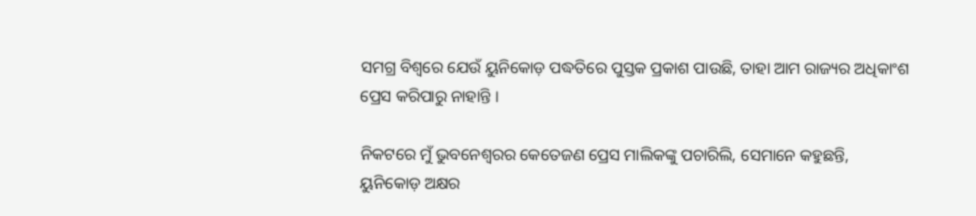ସମଗ୍ର ବିଶ୍ୱରେ ଯେଉଁ ୟୁନିକୋଡ଼ ପଦ୍ଧତିରେ ପୁସ୍ତକ ପ୍ରକାଶ ପାଉଛି, ତାହା ଆମ ରାଜ୍ୟର ଅଧିକାଂଶ ପ୍ରେସ କରିପାରୁ ନାହାନ୍ତି ।

ନିକଟରେ ମୁଁ ଭୁବନେଶ୍ବରର କେତେଜଣ ପ୍ରେସ ମାଲିକଙ୍କୁ ପଚାରିଲି, ସେମାନେ କହୁଛନ୍ତି, ୟୁନିକୋଡ଼ ଅକ୍ଷର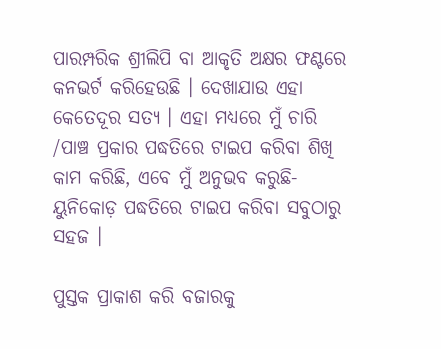ପାରମ୍ପରିକ ଶ୍ରୀଲିପି ବା ଆକୃତି ଅକ୍ଷର ଫଣ୍ଟରେ କନଭର୍ଟ କରିହେଉଛି । ଦେଖାଯାଉ ଏହା କେତେଦୂର ସତ୍ୟ । ଏହା ମଧ୍ୟରେ ମୁଁ ଚାରି /ପାଞ୍ଚ ପ୍ରକାର ପଦ୍ଧତିରେ ଟାଇପ କରିବା ଶିଖି କାମ କରିଛି, ଏବେ ମୁଁ ଅନୁଭବ କରୁଛି-ୟୁନିକୋଡ଼ ପଦ୍ଧତିରେ ଟାଇପ କରିବା ସବୁଠାରୁ ସହଜ ।

ପୁସ୍ତକ ପ୍ରାକାଶ କରି ବଜାରକୁ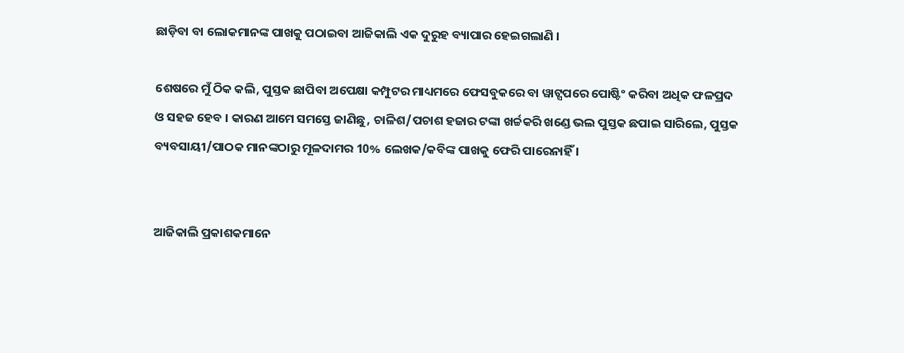ଛାଡ଼ିବା ବା ଲୋକମାନଙ୍କ ପାଖକୁ ପଠାଇବା ଆଜିକାଲି ଏକ ଦୁରୁହ ବ୍ୟାପାର ହେଇଗଲାଣି ।

ଶେଷରେ ମୁଁ ଠିକ କଲି, ପୁସ୍ତକ ଛାପିବା ଅପେକ୍ଷା କମ୍ପୁଟର ମାଧ୍ୟମରେ ଫେସବୁକରେ ବା ୱାଟ୍ସପରେ ପୋଷ୍ଟିଂ କରିବା ଅଧିକ ଫଳପ୍ରଦ ଓ ସହଜ ହେବ । କାରଣ ଆମେ ସମସ୍ତେ ଜାଣିଛୁ, ଚାଳିଶ/ପଚାଶ ହଜାର ଟଙ୍କା ଖର୍ଚ୍ଚକରି ଖଣ୍ଡେ ଭଲ ପୁସ୍ତକ ଛପାଇ ସାରିଲେ, ପୁସ୍ତକ ବ୍ୟବସାୟୀ/ପାଠକ ମାନଙ୍କଠାରୁ ମୂଳଦାମର 10% ଲେଖକ/କବିଙ୍କ ପାଖକୁ ଫେରି ପାରେନାହିଁ ।


ଆଜିକାଲି ପ୍ରକାଶକମାନେ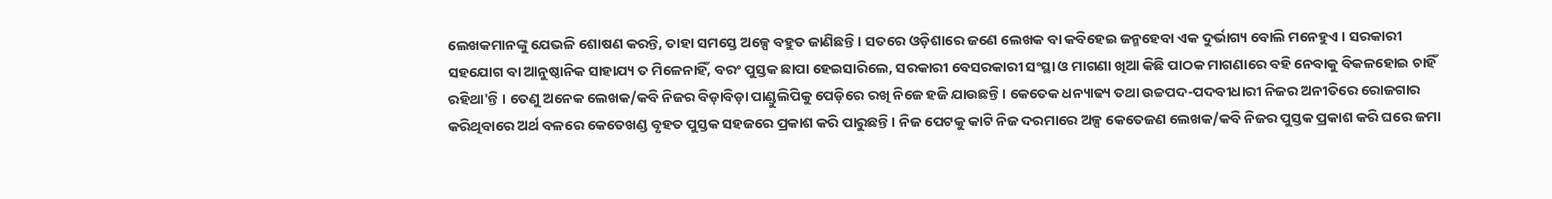ଲେଖକମାନଙ୍କୁ ଯେଭଳି ଶୋଷଣ କରନ୍ତି, ତାହା ସମସ୍ତେ ଅଳ୍ପେ ବହୁତ ଜାଣିଛନ୍ତି । ସତରେ ଓଡ଼ିଶାରେ ଜଣେ ଲେଖକ ବା କବିହେଇ ଜନ୍ମହେବା ଏକ ଦୁର୍ଭାଗ୍ୟ ବୋଲି ମନେହୁଏ । ସରକାରୀ ସହଯୋଗ ବା ଆନୁଷ୍ଠାନିକ ସାହାଯ୍ୟ ତ ମିଳେନାହିଁ, ବରଂ ପୁସ୍ତକ ଛାପା ହେଇସାରିଲେ, ସରକାରୀ ବେସରକାରୀ ସଂସ୍ଥା ଓ ମାଗଣା ଖିଆ କିଛି ପାଠକ ମାଗଣାରେ ବହି ନେବାକୁ ବିକଳହୋଇ ଚାହିଁ ରହିଥା'ନ୍ତି । ତେଣୁ ଅନେକ ଲେଖକ/କବି ନିଜର ବିଡ଼ାବିଡ଼ା ପାଣ୍ଡୁଲିପିକୁ ପେଡ଼ିରେ ରଖି ନିଜେ ହଜି ଯାଉଛନ୍ତି । କେତେକ ଧନ୍ୟାଢ୍ୟ ତଥା ଉଚ୍ଚପଦ-ପଦବୀଧାରୀ ନିଜର ଅନୀତିରେ ରୋଜଗାର କରିଥିବାରେ ଅର୍ଥ ବଳରେ କେତେଖଣ୍ଡ ବୃହତ ପୁସ୍ତକ ସହଜରେ ପ୍ରକାଶ କରି ପାରୁଛନ୍ତି । ନିଜ ପେଟକୁ କାଟି ନିଜ ଦରମାରେ ଅଳ୍ପ କେତେଜଣ ଲେଖକ/କବି ନିଜର ପୁସ୍ତକ ପ୍ରକାଶ କରି ଘରେ ଜମା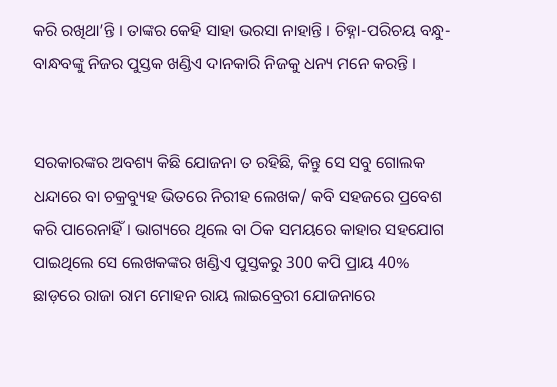କରି ରଖିଥା’ନ୍ତି । ତାଙ୍କର କେହି ସାହା ଭରସା ନାହାନ୍ତି । ଚିହ୍ନା-ପରିଚୟ ବନ୍ଧୁ-ବାନ୍ଧବଙ୍କୁ ନିଜର ପୁସ୍ତକ ଖଣ୍ଡିଏ ଦାନକାରି ନିଜକୁ ଧନ୍ୟ ମନେ କରନ୍ତି ।


ସରକାରଙ୍କର ଅବଶ୍ୟ କିଛି ଯୋଜନା ତ ରହିଛି, କିନ୍ତୁ ସେ ସବୁ ଗୋଲକ ଧନ୍ଦାରେ ବା ଚକ୍ରବ୍ୟୁହ ଭିତରେ ନିରୀହ ଲେଖକ/ କବି ସହଜରେ ପ୍ରବେଶ କରି ପାରେନାହିଁ । ଭାଗ୍ୟରେ ଥିଲେ ବା ଠିକ ସମୟରେ କାହାର ସହଯୋଗ ପାଇଥିଲେ ସେ ଲେଖକଙ୍କର ଖଣ୍ଡିଏ ପୁସ୍ତକରୁ 300 କପି ପ୍ରାୟ 40% ଛାଡ଼ରେ ରାଜା ରାମ ମୋହନ ରାୟ ଲାଇବ୍ରେରୀ ଯୋଜନାରେ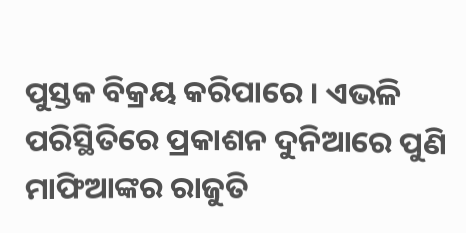ପୁସ୍ତକ ବିକ୍ରୟ କରିପାରେ । ଏଭଳି ପରିସ୍ଥିତିରେ ପ୍ରକାଶନ ଦୁନିଆରେ ପୁଣି ମାଫିଆଙ୍କର ରାଜୁତି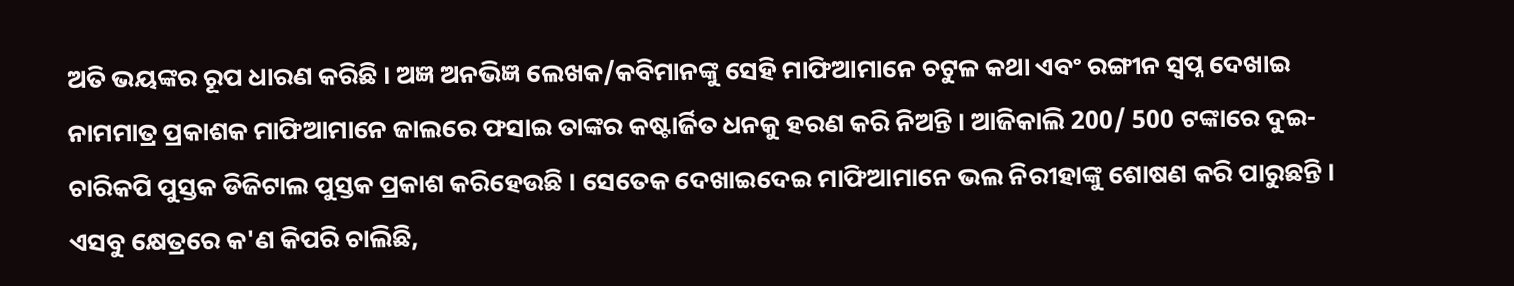ଅତି ଭୟଙ୍କର ରୂପ ଧାରଣ କରିଛି । ଅଜ୍ଞ ଅନଭିଜ୍ଞ ଲେଖକ/କବିମାନଙ୍କୁ ସେହି ମାଫିଆମାନେ ଚଟୁଳ କଥା ଏବଂ ରଙ୍ଗୀନ ସ୍ୱପ୍ନ ଦେଖାଇ ନାମମାତ୍ର ପ୍ରକାଶକ ମାଫିଆମାନେ ଜାଲରେ ଫସାଇ ତାଙ୍କର କଷ୍ଟାର୍ଜିତ ଧନକୁ ହରଣ କରି ନିଅନ୍ତି । ଆଜିକାଲି 200/ 500 ଟଙ୍କାରେ ଦୁଇ-ଚାରିକପି ପୁସ୍ତକ ଡିଜିଟାଲ ପୁସ୍ତକ ପ୍ରକାଶ କରିହେଉଛି । ସେତେକ ଦେଖାଇଦେଇ ମାଫିଆମାନେ ଭଲ ନିରୀହାଙ୍କୁ ଶୋଷଣ କରି ପାରୁଛନ୍ତି । ଏସବୁ କ୍ଷେତ୍ରରେ କ'ଣ କିପରି ଚାଲିଛି,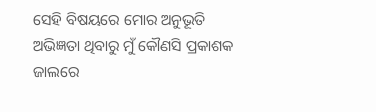ସେହି ବିଷୟରେ ମୋର ଅନୁଭୂତି ଅଭିଜ୍ଞତା ଥିବାରୁ ମୁଁ କୌଣସି ପ୍ରକାଶକ ଜାଲରେ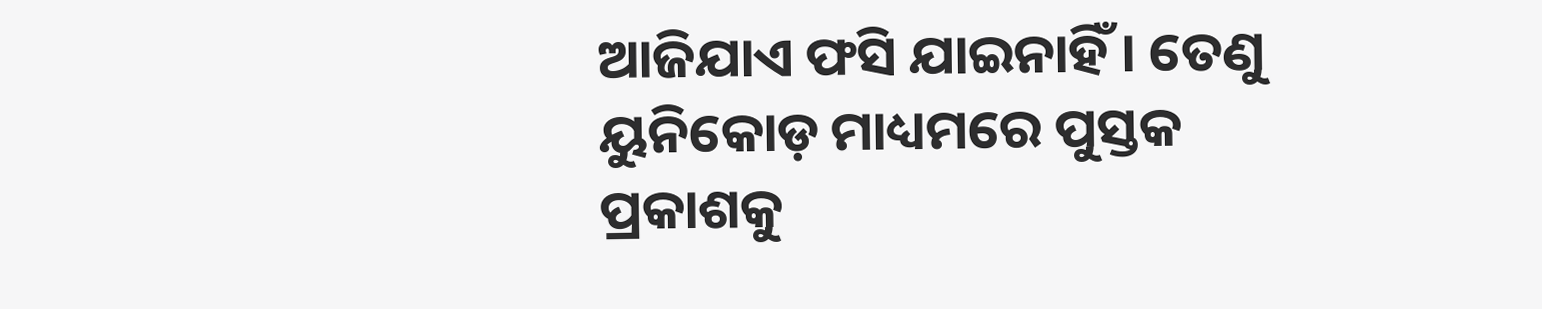ଆଜିଯାଏ ଫସି ଯାଇନାହିଁ । ତେଣୁ ୟୁନିକୋଡ଼ ମାଧ୍ୟମରେ ପୁସ୍ତକ ପ୍ରକାଶକୁ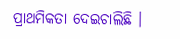ପ୍ରାଥମିକତା ଦେଇଚାଲିଛି ।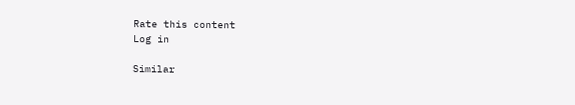Rate this content
Log in

Similar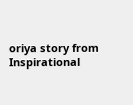oriya story from Inspirational